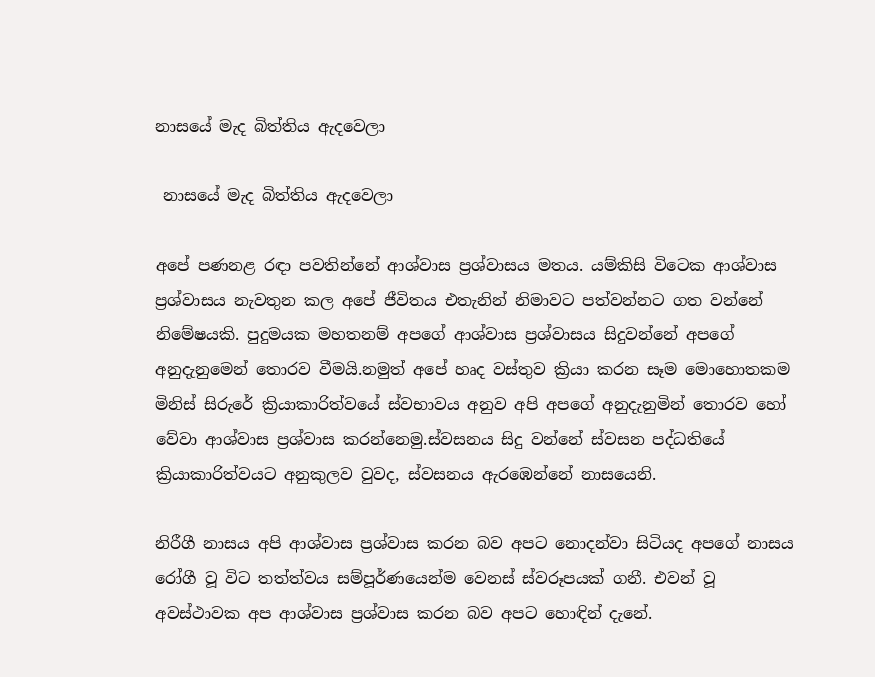නාසයේ මැද බිත්තිය ඇදවෙලා

 නාසයේ මැද බිත්තිය ඇදවෙලා

අපේ පණනළ රඳා පවතින්නේ ආශ්වාස ප්‍රශ්වාසය මතය. යම්කිසි විටෙක ආශ්වාස ප්‍රශ්වාසය නැවතුන කල අපේ ජීවිතය එතැනින් නිමාවට පත්වන්නට ගත වන්නේ නිමේෂයකි. පුදුමයක මහතනම් අපගේ ආශ්වාස ප්‍රශ්වාසය සිදුවන්නේ අපගේ අනුදැනුමෙන් තොරව වීමයි.නමුත් අපේ හෘද වස්තුව ක්‍රියා කරන සෑම මොහොතකම මිනිස් සිරුරේ ක්‍රියාකාරිත්වයේ ස්වභාවය අනුව අපි අපගේ අනුදැනුමින් තොරව හෝ වේවා ආශ්වාස ප්‍රශ්වාස කරන්නෙමු.ස්වසනය සිදු වන්නේ ස්වසන පද්ධතියේ ක්‍රියාකාරිත්වයට අනුකුලව වුවද, ස්වසනය ඇරඹෙන්නේ නාසයෙනි.

නිරීගී නාසය අපි ආශ්වාස ප්‍රශ්වාස කරන බව අපට නොදන්වා සිටියද අපගේ නාසය රෝගී වූ විට තත්ත්වය සම්පූර්ණයෙන්ම වෙනස් ස්වරූපයක් ගනී. එවන් වූ අවස්ථාවක අප ආශ්වාස ප්‍රශ්වාස කරන බව අපට හොඳින් දැනේ.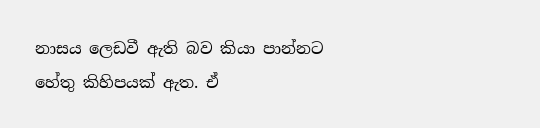නාසය ලෙඩවී ඇති බව කියා පාන්නට හේතු කිහිපයක් ඇත. ඒ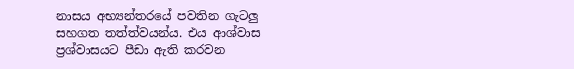නාසය අභ්‍යන්තරයේ පවතින ගැටලු සහගත තත්ත්වයන්ය. එය ආශ්වාස ප්‍රශ්වාසයට පීඩා ඇති කරවන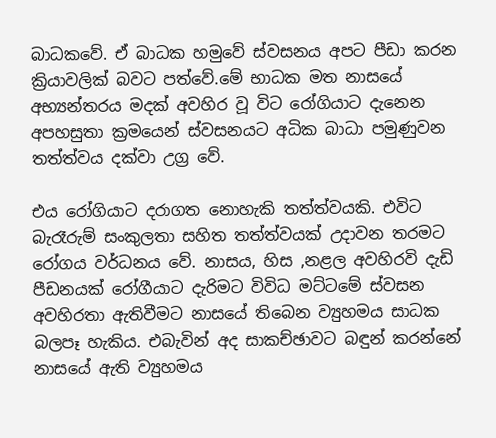බාධකවේ. ඒ බාධක හමුවේ ස්වසනය අපට පීඩා කරන ක්‍රියාවලික් බවට පත්වේ.මේ භාධක මත නාසයේ අභ්‍යන්තරය මදක් අවහිර වූ විට රෝගියාට දැනෙන අපහසුතා ක්‍රමයෙන් ස්වසනයට අධික බාධා පමුණුවන තත්ත්වය දක්වා උග්‍ර වේ.

එය රෝගියාට දරාගත නොහැකි තත්ත්වයකි. එවිට බැරෑරුම් සංකුලතා සහිත තත්ත්වයක් උදාවන තරමට රෝගය වර්ධනය වේ. නාසය, හිස ,නළල අවහිරවි දැඩි පීඩනයක් රෝගීයාට දැරිමට විවිධ මට්ටමේ ස්වසන අවහිරතා ඇතිවීමට නාසයේ තිබෙන ව්‍යුහමය සාධක බලපෑ හැකිය. එබැවින් අද සාකච්ඡාවට බඳුන් කරන්නේ නාසයේ ඇති ව්‍යුහමය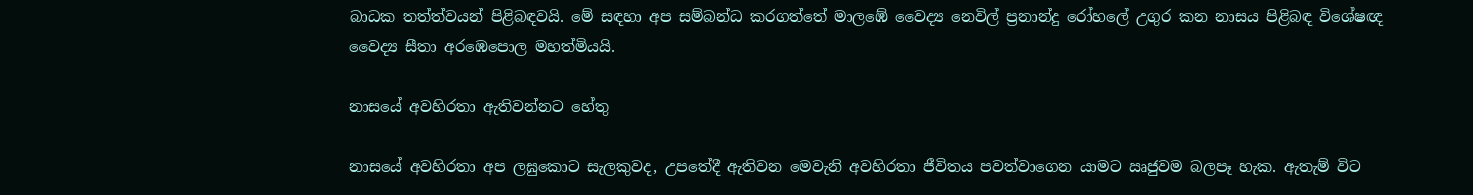බාධක තත්ත්වයන් පිළිබඳවයි. මේ සඳහා අප සම්බන්ධ කරගත්තේ මාලඹේ වෛද්‍ය නෙවිල් ප්‍රනාන්දු රෝහලේ උගුර කන නාසය පිළිබඳ විශේෂඥ වෛද්‍ය සීතා අරඹෙපොල මහත්මියයි.

නාසයේ අවහිරතා ඇතිවන්නට හේතු

නාසයේ අවහිරතා අප ලඝුකොට සැලකුවද, උපතේදී ඇතිවන මෙවැනි අවහිරතා ජීවිතය පවත්වාගෙන යාමට ඍජුවම බලපෑ හැක. ඇතැම් විට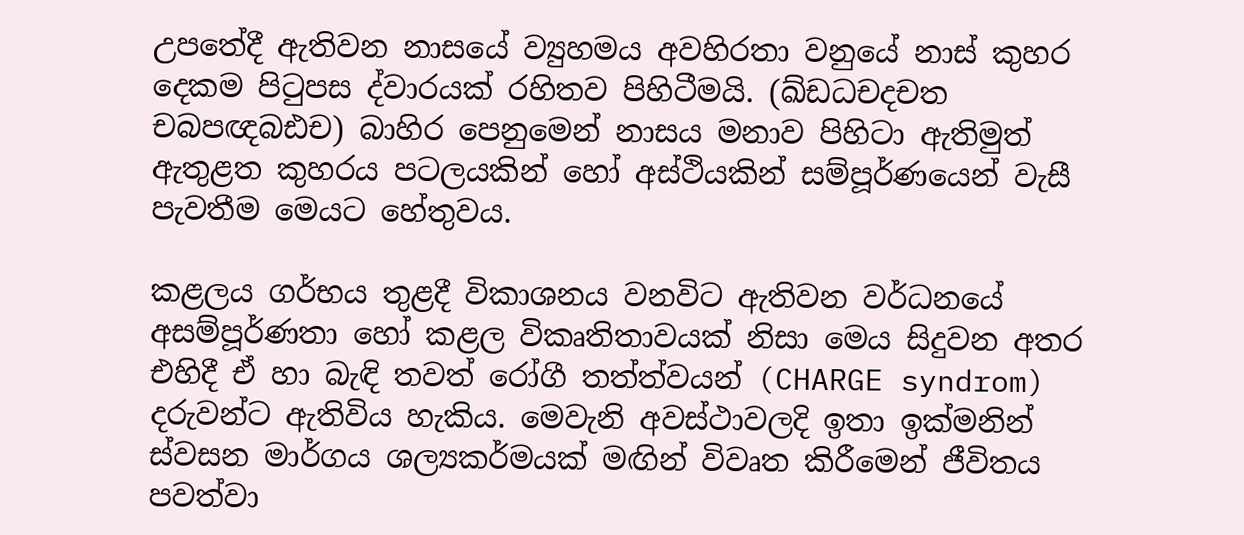උපතේදී ඇතිවන නාසයේ ව්‍යුහමය අවහිරතා වනුයේ නාස් කුහර දෙකම පිටුපස ද්වාරයක් රහිතව පිහිටීමයි. (ඛ්ඩධචදචත චබපඥබඪච) බාහිර පෙනුමෙන් නාසය මනාව පිහිටා ඇතිමුත් ඇතුළත කුහරය පටලයකින් හෝ අස්ථියකින් සම්පූර්ණයෙන් වැසී පැවතීම මෙයට හේතුවය.

කළලය ගර්භය තුළදී විකාශනය වනවිට ඇතිවන වර්ධනයේ අසම්පූර්ණතා හෝ කළල විකෘතිතාවයක් නිසා මෙය සිදුවන අතර එහිදී ඒ හා බැඳි තවත් රෝගී තත්ත්වයන් (CHARGE syndrom) දරුවන්ට ඇතිවිය හැකිය. මෙවැනි අවස්ථාවලදි ඉතා ඉක්මනින් ස්වසන මාර්ගය ශල්‍යකර්මයක් මඟින් විවෘත කිරීමෙන් ජීවිතය පවත්වා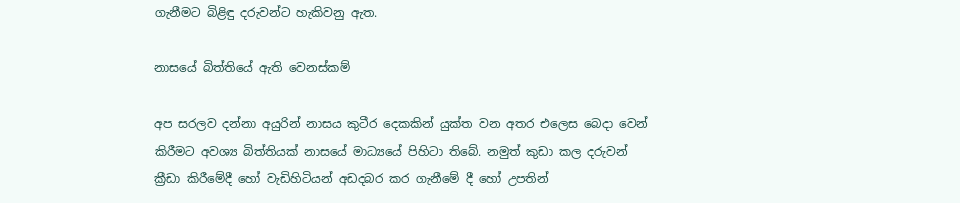ගැනීමට බිළිඳු දරුවන්ට හැකිවනු ඇත.

නාසයේ බිත්තියේ ඇති වෙනස්කම්

අප සරලව දන්නා අයුරින් නාසය කුටීර දෙකකින් යුක්ත වන අතර එලෙස බෙදා වෙන් කිරීමට අවශ්‍ය බිත්තියක් නාසයේ මාධ්‍යයේ පිහිටා තිබේ. නමුත් කුඩා කල දරුවන් ක්‍රීඩා කිරීමේදී හෝ වැඩිහිටියන් අඩදබර කර ගැනීමේ දී හෝ උපතින්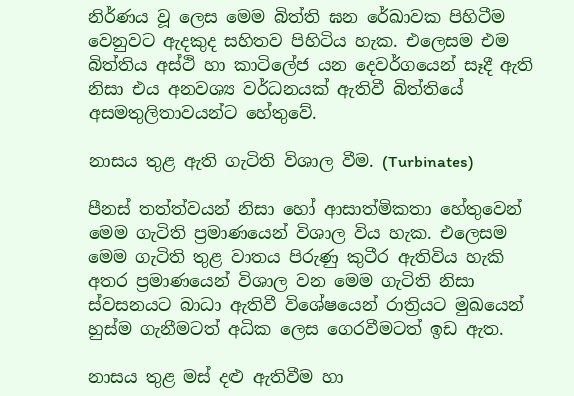නිර්ණය වූ ලෙස මෙම බිත්ති ඝන රේඛාවක පිහිටීම වෙනුවට ඇදකුද සහිතව පිහිටිය හැක. එලෙසම එම බිත්තිය අස්ථි හා කාටිලේජ යන දෙවර්ගයෙන් සෑදී ඇති නිසා එය අනවශ්‍ය වර්ධනයක් ඇතිවී බිත්තියේ අසමතුලිතාවයන්ට හේතුවේ.

නාසය තුළ ඇති ගැටිති විශාල වීම. (Turbinates)

පීනස් තත්ත්වයන් නිසා හෝ ආසාත්මිකතා හේතුවෙන් මෙම ගැටිති ප්‍රමාණයෙන් විශාල විය හැක. එලෙසම මෙම ගැටිති තුළ වාතය පිරුණු කුටීර ඇතිවිය හැකි අතර ප්‍රමාණයෙන් විශාල වන මෙම ගැටිති නිසා ස්වසනයට බාධා ඇතිවී විශේෂයෙන් රාත්‍රියට මුඛයෙන් හුස්ම ගැනීමටත් අධික ලෙස ගෙරවීමටත් ඉඩ ඇත.

නාසය තුළ මස් දළු ඇතිවීම හා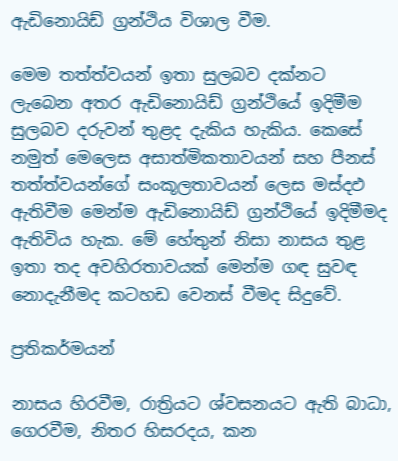ඇඩිනොයිඩ් ග්‍රන්ථිය විශාල වීම.

මෙම තත්ත්වයන් ඉතා සුලබව දක්නට ලැබෙන අතර ඇඩිනොයිඩ් ග්‍රන්ථියේ ඉදිමීම සුලබව දරුවන් තුළද දැකිය හැකිය. කෙසේ නමුත් මෙලෙස අසාත්මිකතාවයන් සහ පීනස් තත්ත්වයන්ගේ සංකූලතාවයන් ලෙස මස්දඵ ඇතිවීම මෙන්ම ඇඩිනොයිඩ් ග්‍රන්ථියේ ඉදිමීමද ඇතිවිය හැක. මේ හේතුන් නිසා නාසය තුළ ඉතා තද අවහිරතාවයක් මෙන්ම ගඳ සුවඳ නොදැනීමද කටහඩ වෙනස් වීමද සිදුවේ.

ප්‍රතිකර්මයන්

නාසය හිරවීම, රාත්‍රියට ශ්වසනයට ඇති බාධා, ගෙරවීම, නිතර හිසරදය, කන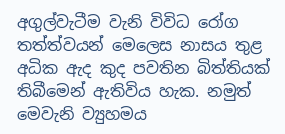අගුල්වැටීම වැනි විවිධ රෝග තත්ත්වයන් මෙලෙස නාසය තුළ අධික ඇද කුද පවතින බිත්තියක් තිබීමෙන් ඇතිවිය හැක. නමුත් මෙවැනි ව්‍යුහමය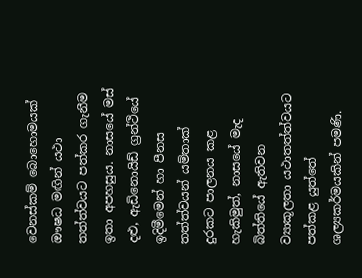වෙනස්කම් බොහොමයක් ඖෂධ මඟින් යථා තත්ත්වයට පත්කර ගැනීම ඉතා අපහසුය. නාසයේ මස් දළු, ඇඩිනොයිඩ් ග්‍රන්ථියේ ඉදිමීමෙන් හා පීනස තත්ත්වයන් යම්තාක් දුරකට පාලනය කළ හැකිමුත්, නාසයේ මැද බිත්තියේ ඇතිවන ව්‍යාකූලතා යථාතත්ත්වයට පත්කළ යුත්තේ ශල්‍යකර්මයකින් පමණි.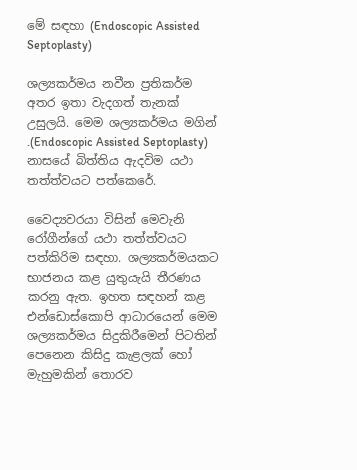මේ සඳහා (Endoscopic Assisted Septoplasty)

ශල්‍යකර්මය නවීන ප්‍රතිකර්ම අතර ඉතා වැදගත් තැනක් උසුලයි. මෙම ශල්‍යකර්මය මගින් .(Endoscopic Assisted Septoplasty) නාසයේ බිත්තිය ඇදවිම යථා තත්ත්වයට පත්කෙරේ.

වෛද්‍යවරයා විසින් මෙවැනි රෝගීන්ගේ යථා තත්ත්වයට පත්කිරිම සඳහා. ශල්‍යකර්මයකට භාජනය කළ යුතුයැයි තීරණය කරනු ඇත. ඉහත සඳහන් කළ එන්ඩොස්කොපි ආධාරයෙන් මෙම ශල්‍යකර්මය සිදුකිරීමෙන් පිටතින් පෙනෙන කිසිදු කැළලක් හෝ මැහුමකින් තොරව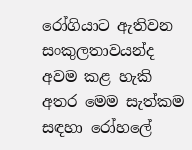රෝගියාට ඇතිවන සංකුලතාවයන්ද අවම කළ හැකි අතර මෙම සැත්කම සඳහා රෝහලේ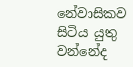නේවාසිකව සිටිය යුතු වන්නේද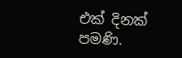එක් දිනක් පමණි.